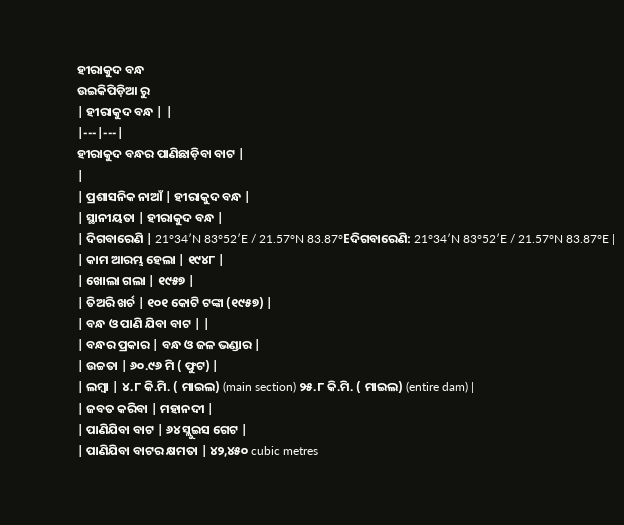ହୀରାକୁଦ ବନ୍ଧ
ଉଇକିପିଡ଼ିଆ ରୁ
| ହୀରାକୁଦ ବନ୍ଧ | |
|---|---|
ହୀରାକୁଦ ବନ୍ଧର ପାଣିଛାଡ଼ିବା ବାଟ |
|
| ପ୍ରଶାସନିକ ନାଆଁ | ହୀରାକୁଦ ବନ୍ଧ |
| ସ୍ଥାନୀୟତା | ହୀରାକୁଦ ବନ୍ଧ |
| ଦିଗବାରେଣି | 21°34′N 83°52′E / 21.57°N 83.87°Eଦିଗବାରେଣି: 21°34′N 83°52′E / 21.57°N 83.87°E |
| କାମ ଆରମ୍ଭ ହେଲା | ୧୯୪୮ |
| ଖୋଲା ଗଲା | ୧୯୫୭ |
| ତିଅରି ଖର୍ଚ | ୧୦୧ କୋଟି ଟଙ୍କା (୧୯୫୭) |
| ବନ୍ଧ ଓ ପାଣି ଯିବା ବାଟ | |
| ବନ୍ଧର ପ୍ରକାର | ବନ୍ଧ ଓ ଜଳ ଭଣ୍ଡାର |
| ଉଚ୍ଚତା | ୬୦.୯୬ ମି ( ଫୁଟ) |
| ଲମ୍ବା | ୪.୮ କି.ମି. ( ମାଇଲ) (main section) ୨୫.୮ କି.ମି. ( ମାଇଲ) (entire dam) |
| ଜବତ କରିବା | ମହାନଦୀ |
| ପାଣିଯିବା ବାଟ | ୬୪ ସ୍ଲୁଇସ ଗେଟ |
| ପାଣିଯିବା ବାଟର କ୍ଷମତା | ୪୨,୪୫୦ cubic metres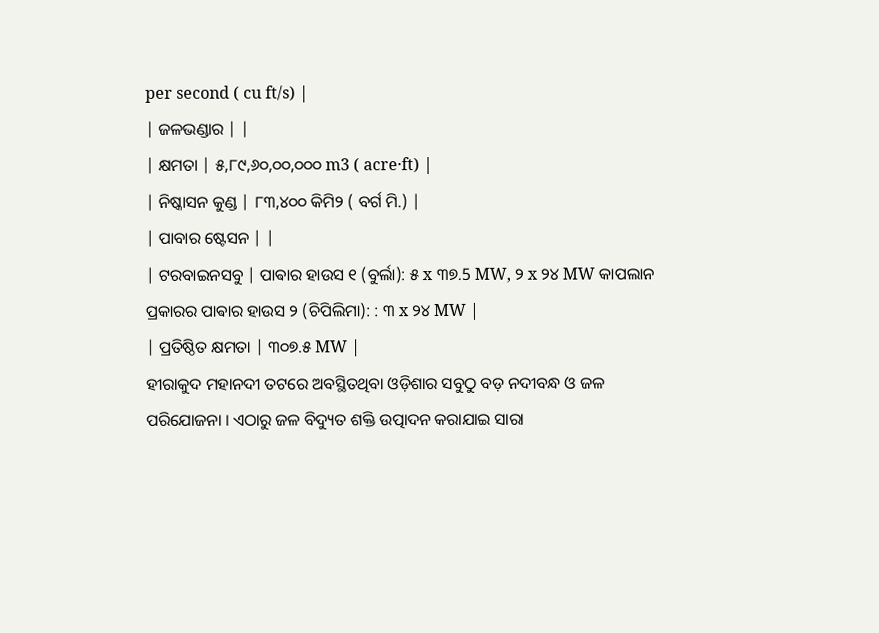per second ( cu ft/s) |
| ଜଳଭଣ୍ଡାର | |
| କ୍ଷମତା | ୫,୮୯,୬୦,୦୦,୦୦୦ m3 ( acre·ft) |
| ନିଷ୍କାସନ କୁଣ୍ଡ | ୮୩,୪୦୦ କିମି୨ ( ବର୍ଗ ମି.) |
| ପାବାର ଷ୍ଟେସନ | |
| ଟରବାଇନସବୁ | ପାଵାର ହାଉସ ୧ (ବୁର୍ଲା): ୫ x ୩୭.5 MW, ୨ x ୨୪ MW କାପଲାନ ପ୍ରକାରର ପାଵାର ହାଉସ ୨ (ଚିପିଲିମା): : ୩ x ୨୪ MW |
| ପ୍ରତିଷ୍ଠିତ କ୍ଷମତା | ୩୦୭.୫ MW |
ହୀରାକୁଦ ମହାନଦୀ ତଟରେ ଅବସ୍ଥିତଥିବା ଓଡ଼ିଶାର ସବୁଠୁ ବଡ଼ ନଦୀବନ୍ଧ ଓ ଜଳ ପରିଯୋଜନା । ଏଠାରୁ ଜଳ ବିଦ୍ୟୁତ ଶକ୍ତି ଉତ୍ପାଦନ କରାଯାଇ ସାରା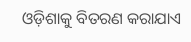ଓଡ଼ିଶାକୁ ବିତରଣ କରାଯାଏ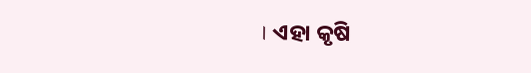। ଏହା କୃଷି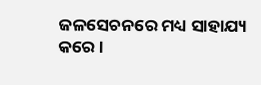ଜଳସେଚନରେ ମଧ୍ୟ ସାହାଯ୍ୟ କରେ ।